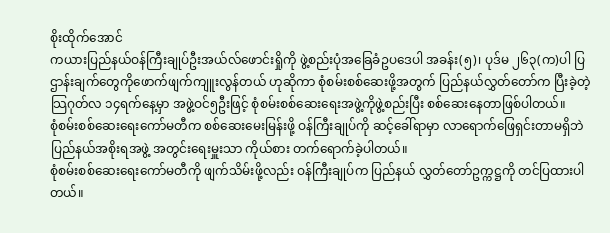စိုးထိုက်အောင်
ကယားပြည်နယ်ဝန်ကြီးချုပ်ဦးအယ်လ်ဖောင်းရှိုကို ဖွဲ့စည်းပုံအခြေခံဥပဒေပါ အခန်း(၅)၊ ပုဒ်မ ၂၆၃(က)ပါ ပြဌာန်းချက်တွေကိုဖောက်ဖျက်ကျူးလွန်တယ် ဟုဆိုကာ စုံစမ်းစစ်ဆေးဖို့အတွက် ပြည်နယ်လွှတ်တော်က ပြီးခဲ့တဲ့ သြဂုတ်လ ၁၄ရက်နေ့မှာ အဖွဲ့ဝင်၅ဦးဖြင့် စုံစမ်းစစ်ဆေးရေးအဖွဲ့ကိုဖွဲ့စည်းပြီး စစ်ဆေးနေတာဖြစ်ပါတယ်။
စုံစမ်းစစ်ဆေးရေးကော်မတီက စစ်ဆေးမေးမြန်းဖို့ ဝန်ကြီးချုပ်ကို ဆင့်ခေါ်ရာမှာ လာရောက်ဖြေရှင်းတာမရှိဘဲ ပြည်နယ်အစိုးရအဖွဲ့ အတွင်းရေးမှူးသာ ကိုယ်စား တက်ရောက်ခဲ့ပါတယ်။
စုံစမ်းစစ်ဆေးရေးကော်မတီကို ဖျက်သိမ်းဖို့လည်း ဝန်ကြီးချုပ်က ပြည်နယ် လွှတ်တော်ဥက္ကဋ္ဌကို တင်ပြထားပါတယ်။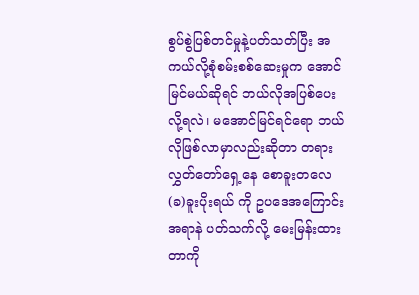စွပ်စွဲပြစ်တင်မှုနဲ့ပတ်သတ်ပြီး အကယ်လို့စုံစမ်းစစ်ဆေးမှုက အောင်မြင်မယ်ဆိုရင် ဘယ်လိုအပြစ်ပေးလို့ရလဲ၊ မအောင်မြင်ရင်ရော ဘယ်လိုဖြစ်လာမှာလည်းဆိုတာ တရားလွှတ်တော်ရှေ့နေ စောခူးတလေ(ခ)ခူးပိုးရယ် ကို ဥပဒေအကြောင်းအရာနဲ ပတ်သက်လို့ မေးမြန်းထားတာကို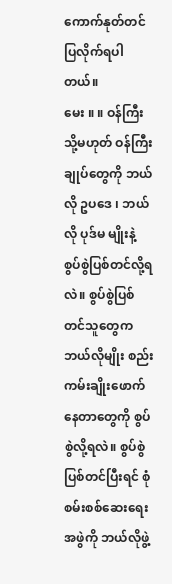ကောက်နုတ်တင်ပြလိုက်ရပါတယ်။
မေး ။ ။ ဝန်ကြီး သို့မဟုတ် ဝန်ကြီးချုပ်တွေကို ဘယ်လို ဥပဒေ ၊ ဘယ်လို ပုဒ်မ မျိုးနဲ့ စွပ်စွဲပြစ်တင်လို့ရလဲ။ စွပ်စွဲပြစ်တင်သူတွေက ဘယ်လိုမျိုး စည်းကမ်းချိုးဖောက်နေတာတွေကို စွပ်စွဲလို့ရလဲ။ စွပ်စွဲပြစ်တင်ပြီးရင် စုံစမ်းစစ်ဆေးရေးအဖွဲကို ဘယ်လိုဖွဲ့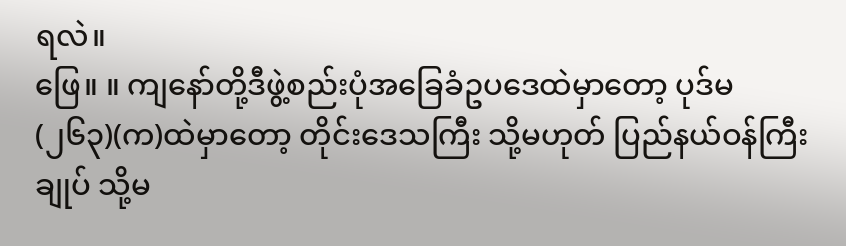ရလဲ။
ဖြေ။ ။ ကျနော်တို့ဒီဖွဲ့စည်းပုံအခြေခံဥပဒေထဲမှာတော့ ပုဒ်မ(၂၆၃)(က)ထဲမှာတော့ တိုင်းဒေသကြီး သို့မဟုတ် ပြည်နယ်ဝန်ကြီးချုပ် သို့မ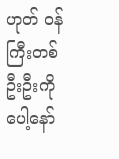ဟုတ် ဝန်ကြီးတစ်ဦးဦးကိုပေါ့နော်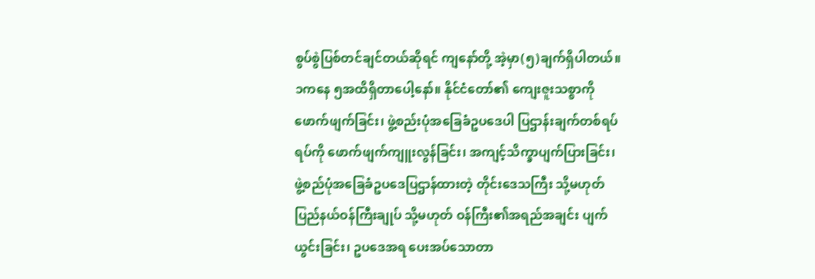စွပ်စွဲပြစ်တင်ချင်တယ်ဆိုရင် ကျနော်တို့ အဲ့မှာ(၅)ချက်ရှိပါတယ်။ ၁ကနေ ၅အထိရှိတာပေါ့နော်။ နိုင်ငံတော်၏ ကျေးဇူးသစ္စာကိုဖောက်ဖျက်ခြင်း၊ ဖွဲ့စည်းပုံအခြေခံဥပဒေပါ ပြဌာန်းချက်တစ်ရပ်ရပ်ကို ဖောက်ဖျက်ကျူးလွန်ခြင်း၊ အကျင့်သိက္ခာပျက်ပြားခြင်း၊ ဖွဲ့စည်ပုံအခြေခံဥပဒေပြဌာန်ထားတဲ့ တိုင်းဒေသကြီး သို့မဟုတ်ပြည်နယ်ဝန်ကြီးချုပ် သို့မဟုတ် ဝန်ကြီး၏အရည်အချင်း ပျက်ယွင်းခြင်း၊ ဥပဒေအရ ပေးအပ်သောတာ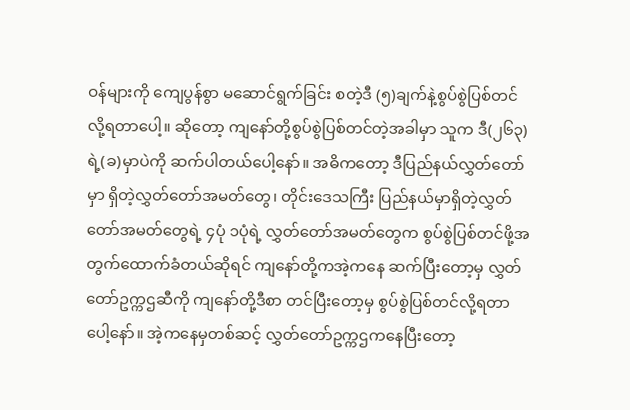ဝန်များကို ကျေပွန်စွာ မဆောင်ရွက်ခြင်း စတဲ့ဒီ (၅)ချက်နဲ့စွပ်စွဲပြစ်တင်လို့ရတာပေါ့။ ဆိုတော့ ကျနော်တို့စွပ်စွဲပြစ်တင်တဲ့အခါမှာ သူက ဒီ(၂၆၃)ရဲ့(ခ)မှာပဲကို ဆက်ပါတယ်ပေါ့နော်။ အဓိကတော့ ဒီပြည်နယ်လွှတ်တော်မှာ ရှိတဲ့လွှတ်တော်အမတ်တွေ၊ တိုင်းဒေသကြီး ပြည်နယ်မှာရှိတဲ့လွှတ်တော်အမတ်တွေရဲ့ ၄ပုံ ၁ပုံရဲ့ လွှတ်တော်အမတ်တွေက စွပ်စွဲပြစ်တင်ဖို့အတွက်ထောက်ခံတယ်ဆိုရင် ကျနော်တို့ကအဲ့ကနေ ဆက်ပြီးတော့မှ လွှတ်တော်ဥက္ကဌဆီကို ကျနော်တို့ဒီစာ တင်ပြီးတော့မှ စွပ်စွဲပြစ်တင်လို့ရတာပေါ့နော်။ အဲ့ကနေမှတစ်ဆင့် လွှတ်တော်ဥက္ကဌကနေပြီးတော့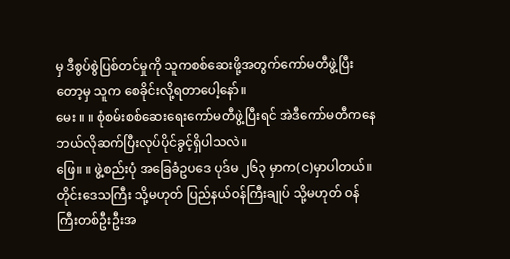မှ ဒီစွပ်စွဲပြစ်တင်မှုကို သူကစစ်ဆေးဖို့အတွက်ကော်မတီဖွဲ့ပြီးတော့မှ သူက စေခိုင်းလို့ရတာပေါ့နော်။
မေး ။ ။ စုံစမ်းစစ်ဆေးရေးကော်မတီဖွဲ့ပြီးရင် အဲဒီကော်မတီကနေ ဘယ်လိုဆက်ပြီးလုပ်ပိုင်ခွင့်ရှိပါသလဲ။
ဖြေ။ ။ ဖွဲ့စည်းပုံ အခြေခံဥပဒေ ပုဒ်မ ၂၆၃ မှာက(င)မှာပါတယ်။ တိုင်းဒေသကြီး သို့မဟုတ် ပြည်နယ်ဝန်ကြီးချုပ် သို့မဟုတ် ဝန်ကြီးတစ်ဦးဦးအ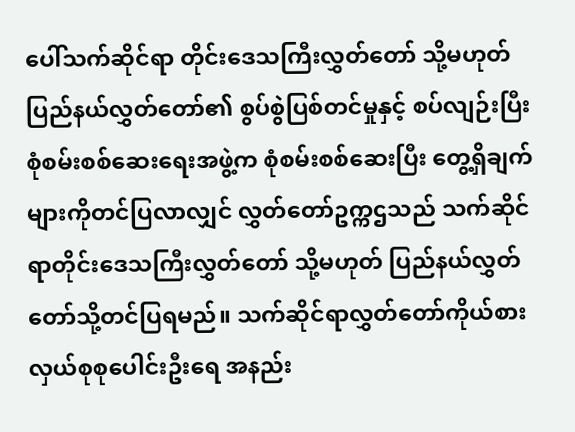ပေါ်သက်ဆိုင်ရာ တိုင်းဒေသကြီးလွှတ်တော် သို့မဟုတ် ပြည်နယ်လွှတ်တော်၏ စွပ်စွဲပြစ်တင်မှုနှင့် စပ်လျဉ်းပြီးစုံစမ်းစစ်ဆေးရေးအဖွဲ့က စုံစမ်းစစ်ဆေးပြီး တွေ့ရှိချက်များကိုတင်ပြလာလျှင် လွှတ်တော်ဥက္ကဌသည် သက်ဆိုင်ရာတိုင်းဒေသကြီးလွှတ်တော် သို့မဟုတ် ပြည်နယ်လွှတ်တော်သို့တင်ပြရမည်။ သက်ဆိုင်ရာလွှတ်တော်ကိုယ်စားလှယ်စုစုပေါင်းဦးရေ အနည်း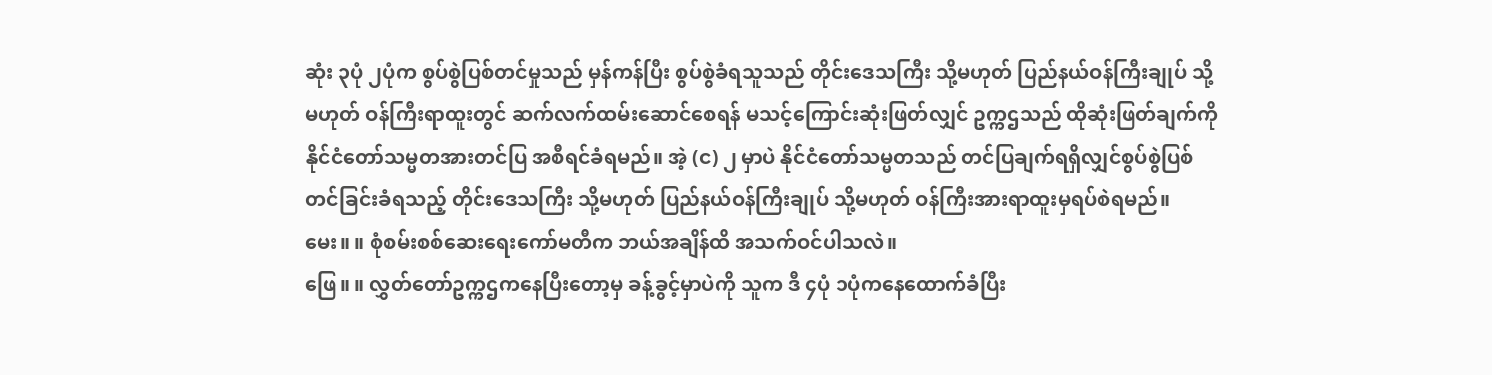ဆုံး ၃ပုံ ၂ပုံက စွပ်စွဲပြစ်တင်မှုသည် မှန်ကန်ပြီး စွပ်စွဲခံရသူသည် တိုင်းဒေသကြီး သို့မဟုတ် ပြည်နယ်ဝန်ကြီးချုပ် သို့မဟုတ် ဝန်ကြီးရာထူးတွင် ဆက်လက်ထမ်းဆောင်စေရန် မသင့်ကြောင်းဆုံးဖြတ်လျှင် ဥက္ကဌသည် ထိုဆုံးဖြတ်ချက်ကို နိုင်ငံတော်သမ္မတအားတင်ပြ အစီရင်ခံရမည်။ အဲ့ (င) ၂ မှာပဲ နိုင်ငံတော်သမ္မတသည် တင်ပြချက်ရရှိလျှင်စွပ်စွဲပြစ်တင်ခြင်းခံရသည့် တိုင်းဒေသကြီး သို့မဟုတ် ပြည်နယ်ဝန်ကြီးချုပ် သို့မဟုတ် ဝန်ကြီးအားရာထူးမှရပ်စဲရမည်။
မေး။ ။ စုံစမ်းစစ်ဆေးရေးကော်မတီက ဘယ်အချိန်ထိ အသက်ဝင်ပါသလဲ။
ဖြေ။ ။ လွှတ်တော်ဥက္ကဌကနေပြီးတော့မှ ခန့်ခွင့်မှာပဲကို သူက ဒီ ၄ပုံ ၁ပုံကနေထောက်ခံပြီး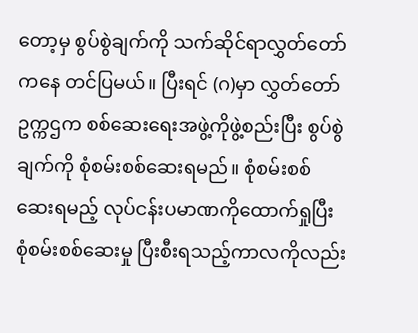တော့မှ စွပ်စွဲချက်ကို သက်ဆိုင်ရာလွှတ်တော်ကနေ တင်ပြမယ်။ ပြီးရင် (ဂ)မှာ လွှတ်တော်ဥက္ကဌက စစ်ဆေးရေးအဖွဲ့ကိုဖွဲ့စည်းပြီး စွပ်စွဲချက်ကို စုံစမ်းစစ်ဆေးရမည်။ စုံစမ်းစစ်ဆေးရမည့် လုပ်ငန်းပမာဏကိုထောက်ရှုပြီး စုံစမ်းစစ်ဆေးမှု ပြီးစီးရသည့်ကာလကိုလည်း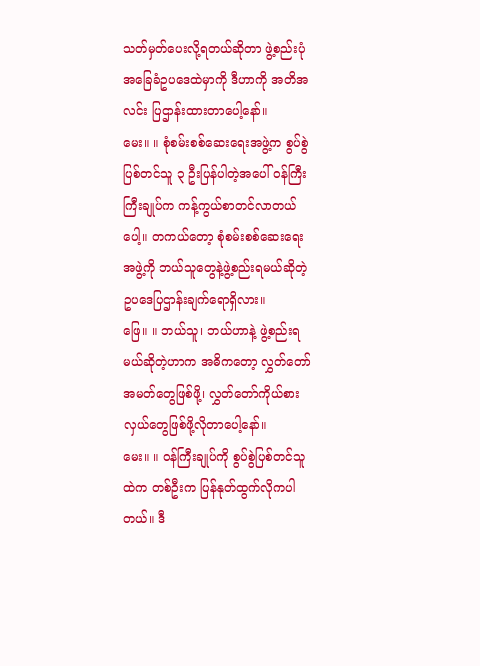သတ်မှတ်ပေးလို့ရတယ်ဆိုတာ ဖွဲ့စည်းပုံအခြေခံဥပဒေထဲမှာကို ဒီဟာကို အတိအလင်း ပြဌာန်းထားတာပေါ့နော်။
မေး။ ။ စုံစမ်းစစ်ဆေးရေးအဖွဲ့က စွပ်စွဲပြစ်တင်သူ ၃ ဦးပြန်ပါတဲ့အပေါ် ဝန်ကြီးကြီးချုပ်က ကန့်ကွယ်စာတင်လာတယ်ပေါ့။ တကယ်တော့ စုံစမ်းစစ်ဆေးရေးအဖွဲ့ကို ဘယ်သူတွေနဲ့ဖွဲ့စည်းရမယ်ဆိုတဲ့ ဥပဒေပြဌာန်းချက်ရောရှိလား။
ဖြေ။ ။ ဘယ်သူ၊ ဘယ်ဟာနဲ့ ဖွဲ့စည်းရမယ်ဆိုတဲ့ဟာက အဓိကတော့ လွှတ်တော်အမတ်တွေဖြစ်ဖို့၊ လွှတ်တော်ကိုယ်စားလှယ်တွေဖြစ်ဖို့လိုတာပေါ့နော်။
မေး။ ။ ဝန်ကြီးချုပ်ကို စွပ်စွဲပြစ်တင်သူထဲက တစ်ဦးက ပြန်နုတ်ထွက်လိုကပါတယ်။ ဒီ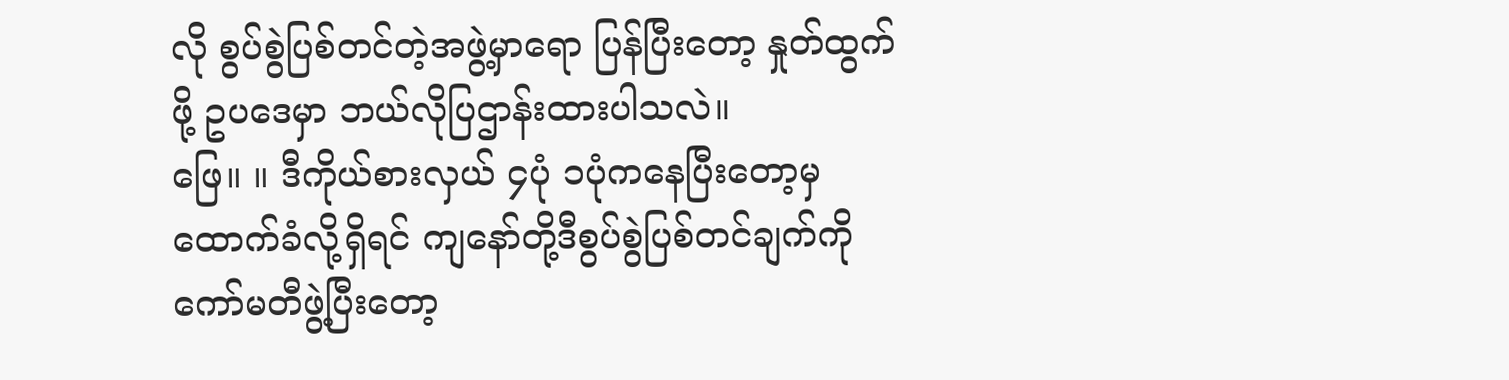လို စွပ်စွဲပြစ်တင်တဲ့အဖွဲ့မှာရော ပြန်ပြီးတော့ နှုတ်ထွက်ဖို့ ဥပဒေမှာ ဘယ်လိုပြဌာန်းထားပါသလဲ။
ဖြေ။ ။ ဒီကိုယ်စားလှယ် ၄ပုံ ၁ပုံကနေပြီးတော့မှ ထောက်ခံလို့ရှိရင် ကျနော်တို့ဒီစွပ်စွဲပြစ်တင်ချက်ကို ကော်မတီဖွဲ့ပြီးတော့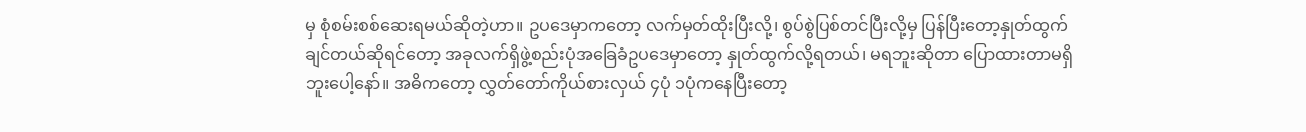မှ စုံစမ်းစစ်ဆေးရမယ်ဆိုတဲ့ဟာ။ ဥပဒေမှာကတော့ လက်မှတ်ထိုးပြီးလို့၊ စွပ်စွဲပြစ်တင်ပြီးလို့မှ ပြန်ပြီးတော့နှုတ်ထွက်ချင်တယ်ဆိုရင်တော့ အခုလက်ရှိဖွဲ့စည်းပုံအခြေခံဥပဒေမှာတော့ နှုတ်ထွက်လို့ရတယ်၊ မရဘူးဆိုတာ ပြောထားတာမရှိဘူးပေါ့နော်။ အဓိကတော့ လွှတ်တော်ကိုယ်စားလှယ် ၄ပုံ ၁ပုံကနေပြီးတော့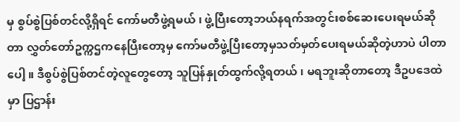မှ စွပ်စွဲပြစ်တင်လို့ရှိရင် ကော်မတီဖွဲ့ရမယ်၊ ဖွဲ့ပြီးတော့ဘယ်နရက်အတွင်းစစ်ဆေးပေးရမယ်ဆိုတာ လွှတ်တော်ဥက္ကဌကနေပြီးတော့မှ ကော်မတီဖွဲ့ပြီးတော့မှသတ်မှတ်ပေးရမယ်ဆိုတဲ့ဟာပဲ ပါတာပေါ့။ ဒီစွပ်စွဲပြစ်တင်တဲ့လူတွေတော့ သူပြန်နှုတ်ထွက်လို့ရတယ်၊ မရဘူးဆိုတာတော့ ဒီဥပဒေထဲမှာ ပြဌာန်း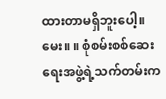ထားတာမရှိဘူးပေါ့။
မေး။ ။ စုံစမ်းစစ်ဆေးရေးအဖွဲ့ရဲ့သက်တမ်းက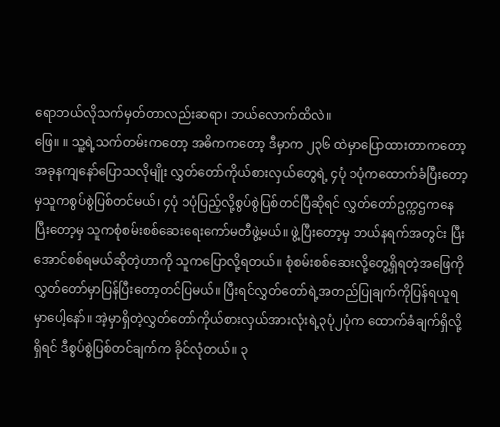ရောဘယ်လိုသက်မှတ်တာလည်းဆရာ၊ ဘယ်လောက်ထိလဲ။
ဖြေ။ ။ သူ့ရဲ့သက်တမ်းကတော့ အဓိကကတော့ ဒီမှာက ၂၃၆ ထဲမှာပြောထားတာကတော့ အခုနကျနော်ပြောသလိုမျိုး လွှတ်တော်ကိုယ်စားလှယ်တွေရဲ့ ၄ပုံ ၁ပုံကထောက်ခံပြီးတော့မှသူကစွပ်စွဲပြစ်တင်မယ်၊ ၄ပုံ ၁ပုံပြည့်လို့စွပ်စွဲပြစ်တင်ပြီဆိုရင် လွှတ်တော်ဥက္ကဌကနေပြီးတော့မှ သူကစုံစမ်းစစ်ဆေးရေးကော်မတီဖွဲ့မယ်။ ဖွဲ့ပြီးတော့မှ ဘယ်နရက်အတွင်း ပြီးအောင်စစ်ရမယ်ဆိုတဲ့ဟာကို သူကပြောလို့ရတယ်။ စုံစမ်းစစ်ဆေးလို့တွေ့ရှိရတဲ့အဖြေကိုလွှတ်တော်မှာပြန်ပြီးတော့တင်ပြမယ်။ ပြီးရင်လွှတ်တော်ရဲ့အတည်ပြုချက်ကိုပြန်ရယူရမှာပေါ့နော်။ အဲ့မှာရှိတဲ့လွှတ်တော်ကိုယ်စားလှယ်အားလုံးရဲ့၃ပုံ၂ပုံက ထောက်ခံချက်ရှိလို့ရှိရင် ဒီစွပ်စွဲပြစ်တင်ချက်က ခိုင်လုံတယ်။ ၃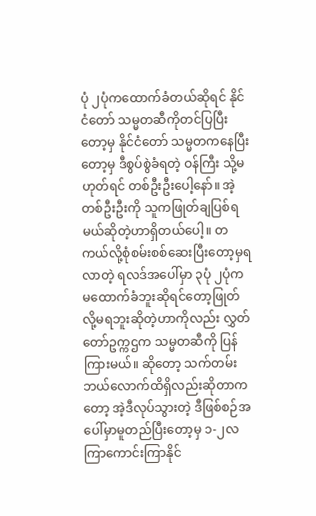ပုံ ၂ပုံကထောက်ခံတယ်ဆိုရင် နိုင်ငံတော် သမ္မတဆီကိုတင်ပြပြီးတော့မှ နိုင်ငံတော် သမ္မတကနေပြီးတော့မှ ဒီစွပ်စွဲခံရတဲ့ ဝန်ကြီး သို့မဟုတ်ရင် တစ်ဦးဦးပေါ့နော်။ အဲ့တစ်ဦးဦးကို သူကဖြုတ်ချပြစ်ရမယ်ဆိုတဲ့ဟာရှိတယ်ပေါ့။ တကယ်လို့စုံစမ်းစစ်ဆေးပြီးတော့မှရလာတဲ့ ရလဒ်အပေါ်မှာ ၃ပုံ ၂ပုံက မထောက်ခံဘူးဆိုရင်တော့ဖြုတ်လို့မရဘူးဆိုတဲ့ဟာကိုလည်း လွှတ်တော်ဥက္ကဌက သမ္မတဆီကို ပြန်ကြားမယ်။ ဆိုတော့ သက်တမ်းဘယ်လောက်ထိရှိလည်းဆိုတာကတော့ အဲ့ဒီလုပ်သွားတဲ့ ဒီဖြစ်စဉ်အပေါ်မှာမူတည်ပြီးတော့မှ ၁-၂လ ကြာကောင်းကြာနိုင်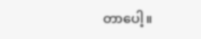တာပေါ့။